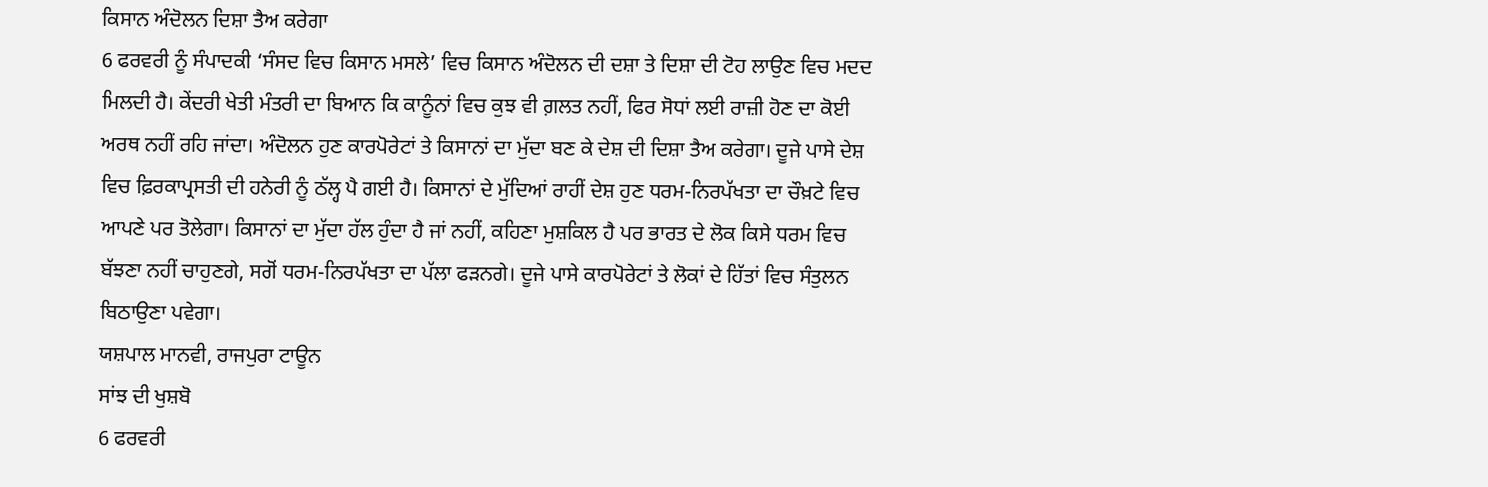ਕਿਸਾਨ ਅੰਦੋਲਨ ਦਿਸ਼ਾ ਤੈਅ ਕਰੇਗਾ
6 ਫਰਵਰੀ ਨੂੰ ਸੰਪਾਦਕੀ ‘ਸੰਸਦ ਵਿਚ ਕਿਸਾਨ ਮਸਲੇ’ ਵਿਚ ਕਿਸਾਨ ਅੰਦੋਲਨ ਦੀ ਦਸ਼ਾ ਤੇ ਦਿਸ਼ਾ ਦੀ ਟੋਹ ਲਾਉਣ ਵਿਚ ਮਦਦ ਮਿਲਦੀ ਹੈ। ਕੇਂਦਰੀ ਖੇਤੀ ਮੰਤਰੀ ਦਾ ਬਿਆਨ ਕਿ ਕਾਨੂੰਨਾਂ ਵਿਚ ਕੁਝ ਵੀ ਗ਼ਲਤ ਨਹੀਂ, ਫਿਰ ਸੋਧਾਂ ਲਈ ਰਾਜ਼ੀ ਹੋਣ ਦਾ ਕੋਈ ਅਰਥ ਨਹੀਂ ਰਹਿ ਜਾਂਦਾ। ਅੰਦੋਲਨ ਹੁਣ ਕਾਰਪੋਰੇਟਾਂ ਤੇ ਕਿਸਾਨਾਂ ਦਾ ਮੁੱਦਾ ਬਣ ਕੇ ਦੇਸ਼ ਦੀ ਦਿਸ਼ਾ ਤੈਅ ਕਰੇਗਾ। ਦੂਜੇ ਪਾਸੇ ਦੇਸ਼ ਵਿਚ ਫ਼ਿਰਕਾਪ੍ਰਸਤੀ ਦੀ ਹਨੇਰੀ ਨੂੰ ਠੱਲ੍ਹ ਪੈ ਗਈ ਹੈ। ਕਿਸਾਨਾਂ ਦੇ ਮੁੱਦਿਆਂ ਰਾਹੀਂ ਦੇਸ਼ ਹੁਣ ਧਰਮ-ਨਿਰਪੱਖਤਾ ਦਾ ਚੌਖ਼ਟੇ ਵਿਚ ਆਪਣੇ ਪਰ ਤੋਲੇਗਾ। ਕਿਸਾਨਾਂ ਦਾ ਮੁੱਦਾ ਹੱਲ ਹੁੰਦਾ ਹੈ ਜਾਂ ਨਹੀਂ, ਕਹਿਣਾ ਮੁਸ਼ਕਿਲ ਹੈ ਪਰ ਭਾਰਤ ਦੇ ਲੋਕ ਕਿਸੇ ਧਰਮ ਵਿਚ ਬੱਝਣਾ ਨਹੀਂ ਚਾਹੁਣਗੇ, ਸਗੋਂ ਧਰਮ-ਨਿਰਪੱਖਤਾ ਦਾ ਪੱਲਾ ਫੜਨਗੇ। ਦੂਜੇ ਪਾਸੇ ਕਾਰਪੋਰੇਟਾਂ ਤੇ ਲੋਕਾਂ ਦੇ ਹਿੱਤਾਂ ਵਿਚ ਸੰਤੁਲਨ ਬਿਠਾਉਣਾ ਪਵੇਗਾ।
ਯਸ਼ਪਾਲ ਮਾਨਵੀ, ਰਾਜਪੁਰਾ ਟਾਊਨ
ਸਾਂਝ ਦੀ ਖੁਸ਼ਬੋ
6 ਫਰਵਰੀ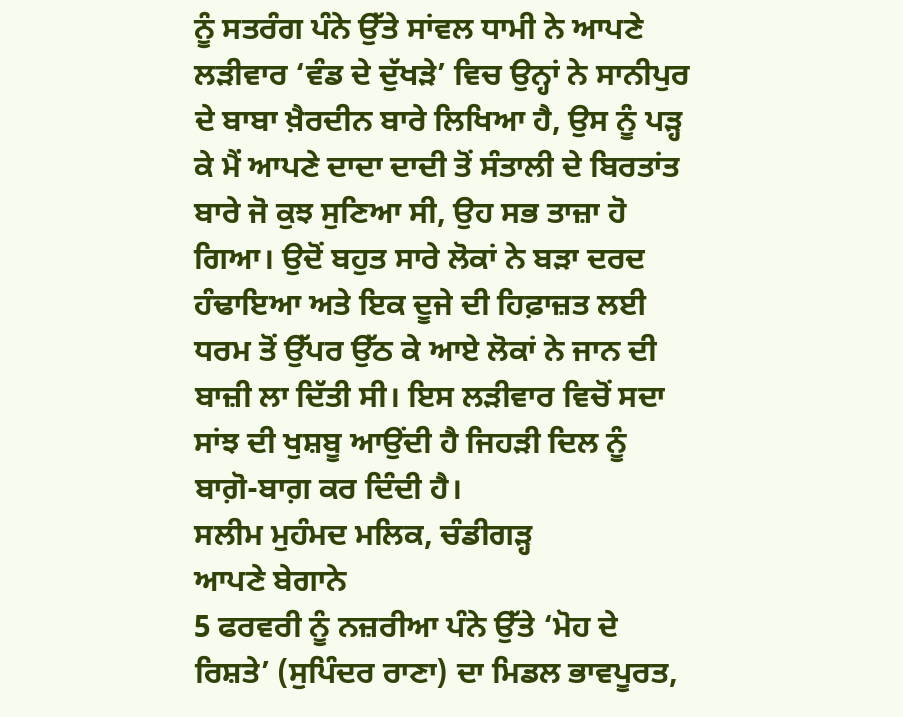ਨੂੰ ਸਤਰੰਗ ਪੰਨੇ ਉੱਤੇ ਸਾਂਵਲ ਧਾਮੀ ਨੇ ਆਪਣੇ ਲੜੀਵਾਰ ‘ਵੰਡ ਦੇ ਦੁੱਖੜੇ’ ਵਿਚ ਉਨ੍ਹਾਂ ਨੇ ਸਾਨੀਪੁਰ ਦੇ ਬਾਬਾ ਖ਼ੈਰਦੀਨ ਬਾਰੇ ਲਿਖਿਆ ਹੈ, ਉਸ ਨੂੰ ਪੜ੍ਹ ਕੇ ਮੈਂ ਆਪਣੇ ਦਾਦਾ ਦਾਦੀ ਤੋਂ ਸੰਤਾਲੀ ਦੇ ਬਿਰਤਾਂਤ ਬਾਰੇ ਜੋ ਕੁਝ ਸੁਣਿਆ ਸੀ, ਉਹ ਸਭ ਤਾਜ਼ਾ ਹੋ ਗਿਆ। ਉਦੋਂ ਬਹੁਤ ਸਾਰੇ ਲੋਕਾਂ ਨੇ ਬੜਾ ਦਰਦ ਹੰਢਾਇਆ ਅਤੇ ਇਕ ਦੂਜੇ ਦੀ ਹਿਫ਼ਾਜ਼ਤ ਲਈ ਧਰਮ ਤੋਂ ਉੱਪਰ ਉੱਠ ਕੇ ਆਏ ਲੋਕਾਂ ਨੇ ਜਾਨ ਦੀ ਬਾਜ਼ੀ ਲਾ ਦਿੱਤੀ ਸੀ। ਇਸ ਲੜੀਵਾਰ ਵਿਚੋਂ ਸਦਾ ਸਾਂਝ ਦੀ ਖੁਸ਼ਬੂ ਆਉਂਦੀ ਹੈ ਜਿਹੜੀ ਦਿਲ ਨੂੰ ਬਾਗ਼ੋ-ਬਾਗ਼ ਕਰ ਦਿੰਦੀ ਹੈ।
ਸਲੀਮ ਮੁਹੰਮਦ ਮਲਿਕ, ਚੰਡੀਗੜ੍ਹ
ਆਪਣੇ ਬੇਗਾਨੇ
5 ਫਰਵਰੀ ਨੂੰ ਨਜ਼ਰੀਆ ਪੰਨੇ ਉੱਤੇ ‘ਮੋਹ ਦੇ ਰਿਸ਼ਤੇ’ (ਸੁਪਿੰਦਰ ਰਾਣਾ) ਦਾ ਮਿਡਲ ਭਾਵਪੂਰਤ,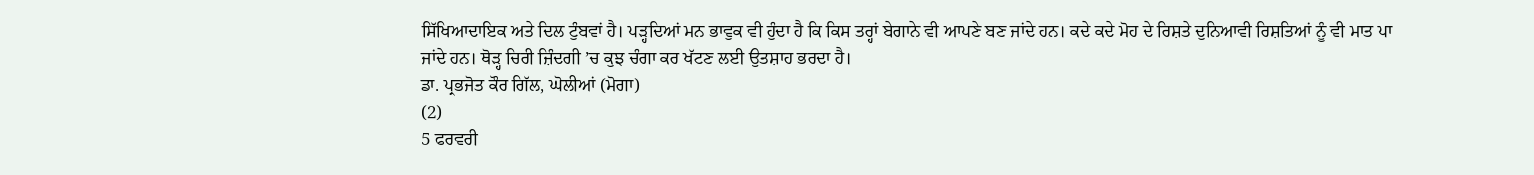ਸਿੱਖਿਆਦਾਇਕ ਅਤੇ ਦਿਲ ਟੁੰਬਵਾਂ ਹੈ। ਪੜ੍ਹਦਿਆਂ ਮਨ ਭਾਵੁਕ ਵੀ ਹੁੰਦਾ ਹੈ ਕਿ ਕਿਸ ਤਰ੍ਹਾਂ ਬੇਗਾਨੇ ਵੀ ਆਪਣੇ ਬਣ ਜਾਂਦੇ ਹਨ। ਕਦੇ ਕਦੇ ਮੋਹ ਦੇ ਰਿਸ਼ਤੇ ਦੁਨਿਆਵੀ ਰਿਸ਼ਤਿਆਂ ਨੂੰ ਵੀ ਮਾਤ ਪਾ ਜਾਂਦੇ ਹਨ। ਥੋੜ੍ਹ ਚਿਰੀ ਜ਼ਿੰਦਗੀ ’ਚ ਕੁਝ ਚੰਗਾ ਕਰ ਖੱਟਣ ਲਈ ਉਤਸ਼ਾਹ ਭਰਦਾ ਹੈ।
ਡਾ. ਪ੍ਰਭਜੋਤ ਕੌਰ ਗਿੱਲ, ਘੋਲੀਆਂ (ਮੋਗਾ)
(2)
5 ਫਰਵਰੀ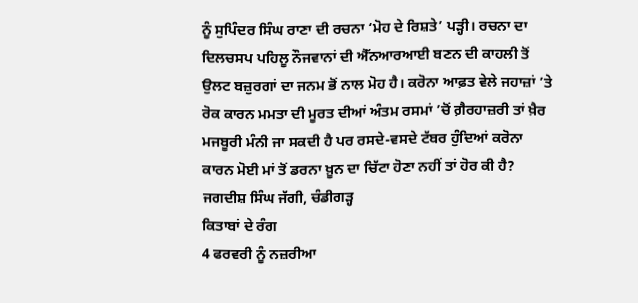ਨੂੰ ਸੁਪਿੰਦਰ ਸਿੰਘ ਰਾਣਾ ਦੀ ਰਚਨਾ ‘ਮੋਹ ਦੇ ਰਿਸ਼ਤੇ’ ਪੜ੍ਹੀ। ਰਚਨਾ ਦਾ ਦਿਲਚਸਪ ਪਹਿਲੂ ਨੌਜਵਾਨਾਂ ਦੀ ਐੱਨਆਰਆਈ ਬਣਨ ਦੀ ਕਾਹਲੀ ਤੋਂ ਉਲਟ ਬਜ਼ੁਰਗਾਂ ਦਾ ਜਨਮ ਭੋਂ ਨਾਲ ਮੋਹ ਹੈ। ਕਰੋਨਾ ਆਫ਼ਤ ਵੇਲੇ ਜਹਾਜ਼ਾਂ ’ਤੇ ਰੋਕ ਕਾਰਨ ਮਮਤਾ ਦੀ ਮੂਰਤ ਦੀਆਂ ਅੰਤਮ ਰਸਮਾਂ ’ਚੋਂ ਗ਼ੈਰਹਾਜ਼ਰੀ ਤਾਂ ਖ਼ੈਰ ਮਜਬੂਰੀ ਮੰਨੀ ਜਾ ਸਕਦੀ ਹੈ ਪਰ ਰਸਦੇ-ਵਸਦੇ ਟੱਬਰ ਹੁੰਦਿਆਂ ਕਰੋਨਾ ਕਾਰਨ ਮੋਈ ਮਾਂ ਤੋਂ ਡਰਨਾ ਖ਼ੂਨ ਦਾ ਚਿੱਟਾ ਹੋਣਾ ਨਹੀਂ ਤਾਂ ਹੋਰ ਕੀ ਹੈ?
ਜਗਦੀਸ਼ ਸਿੰਘ ਜੱਗੀ, ਚੰਡੀਗੜ੍ਹ
ਕਿਤਾਬਾਂ ਦੇ ਰੰਗ
4 ਫਰਵਰੀ ਨੂੰ ਨਜ਼ਰੀਆ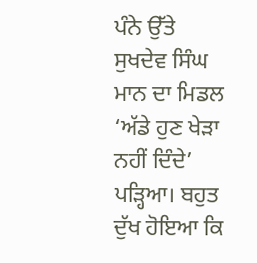ਪੰਨੇ ਉੱਤੇ ਸੁਖਦੇਵ ਸਿੰਘ ਮਾਨ ਦਾ ਮਿਡਲ ‘ਅੱਡੇ ਹੁਣ ਖੇੜਾ ਨਹੀਂ ਦਿੰਦੇ’ ਪੜ੍ਹਿਆ। ਬਹੁਤ ਦੁੱਖ ਹੋਇਆ ਕਿ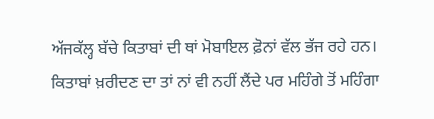ਅੱਜਕੱਲ੍ਹ ਬੱਚੇ ਕਿਤਾਬਾਂ ਦੀ ਥਾਂ ਮੋਬਾਇਲ ਫ਼ੋਨਾਂ ਵੱਲ ਭੱਜ ਰਹੇ ਹਨ। ਕਿਤਾਬਾਂ ਖ਼ਰੀਦਣ ਦਾ ਤਾਂ ਨਾਂ ਵੀ ਨਹੀਂ ਲੈਂਦੇ ਪਰ ਮਹਿੰਗੇ ਤੋਂ ਮਹਿੰਗਾ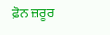ਫ਼ੋਨ ਜ਼ਰੂਰ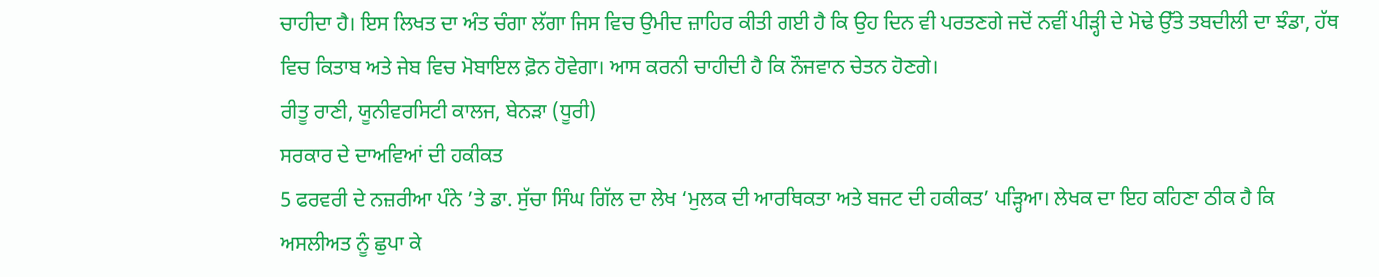ਚਾਹੀਦਾ ਹੈ। ਇਸ ਲਿਖਤ ਦਾ ਅੰਤ ਚੰਗਾ ਲੱਗਾ ਜਿਸ ਵਿਚ ਉਮੀਦ ਜ਼ਾਹਿਰ ਕੀਤੀ ਗਈ ਹੈ ਕਿ ਉਹ ਦਿਨ ਵੀ ਪਰਤਣਗੇ ਜਦੋਂ ਨਵੀਂ ਪੀੜ੍ਹੀ ਦੇ ਮੋਢੇ ਉੱਤੇ ਤਬਦੀਲੀ ਦਾ ਝੰਡਾ, ਹੱਥ ਵਿਚ ਕਿਤਾਬ ਅਤੇ ਜੇਬ ਵਿਚ ਮੋਬਾਇਲ ਫ਼ੋਨ ਹੋਵੇਗਾ। ਆਸ ਕਰਨੀ ਚਾਹੀਦੀ ਹੈ ਕਿ ਨੌਜਵਾਨ ਚੇਤਨ ਹੋਣਗੇ।
ਰੀਤੂ ਰਾਣੀ, ਯੂਨੀਵਰਸਿਟੀ ਕਾਲਜ, ਬੇਨੜਾ (ਧੂਰੀ)
ਸਰਕਾਰ ਦੇ ਦਾਅਵਿਆਂ ਦੀ ਹਕੀਕਤ
5 ਫਰਵਰੀ ਦੇ ਨਜ਼ਰੀਆ ਪੰਨੇ ’ਤੇ ਡਾ. ਸੁੱਚਾ ਸਿੰਘ ਗਿੱਲ ਦਾ ਲੇਖ ‘ਮੁਲਕ ਦੀ ਆਰਥਿਕਤਾ ਅਤੇ ਬਜਟ ਦੀ ਹਕੀਕਤ’ ਪੜ੍ਹਿਆ। ਲੇਖਕ ਦਾ ਇਹ ਕਹਿਣਾ ਠੀਕ ਹੈ ਕਿ ਅਸਲੀਅਤ ਨੂੰ ਛੁਪਾ ਕੇ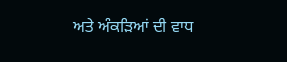ਅਤੇ ਅੰਕੜਿਆਂ ਦੀ ਵਾਧ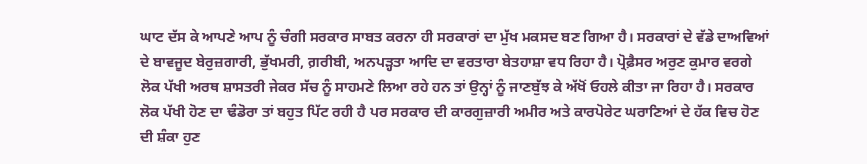ਘਾਟ ਦੱਸ ਕੇ ਆਪਣੇ ਆਪ ਨੂੰ ਚੰਗੀ ਸਰਕਾਰ ਸਾਬਤ ਕਰਨਾ ਹੀ ਸਰਕਾਰਾਂ ਦਾ ਮੁੱਖ ਮਕਸਦ ਬਣ ਗਿਆ ਹੈ। ਸਰਕਾਰਾਂ ਦੇ ਵੱਡੇ ਦਾਅਵਿਆਂ ਦੇ ਬਾਵਜੂਦ ਬੇਰੁਜ਼ਗਾਰੀ, ਭੁੱਖਮਰੀ, ਗ਼ਰੀਬੀ, ਅਨਪੜ੍ਹਤਾ ਆਦਿ ਦਾ ਵਰਤਾਰਾ ਬੇਤਹਾਸ਼ਾ ਵਧ ਰਿਹਾ ਹੈ। ਪ੍ਰੋਫ਼ੈਸਰ ਅਰੁਣ ਕੁਮਾਰ ਵਰਗੇ ਲੋਕ ਪੱਖੀ ਅਰਥ ਸ਼ਾਸਤਰੀ ਜੇਕਰ ਸੱਚ ਨੂੰ ਸਾਹਮਣੇ ਲਿਆ ਰਹੇ ਹਨ ਤਾਂ ਉਨ੍ਹਾਂ ਨੂੰ ਜਾਣਬੁੱਝ ਕੇ ਅੱਖੋਂ ਓਹਲੇ ਕੀਤਾ ਜਾ ਰਿਹਾ ਹੈ। ਸਰਕਾਰ ਲੋਕ ਪੱਖੀ ਹੋਣ ਦਾ ਢੰਡੋਰਾ ਤਾਂ ਬਹੁਤ ਪਿੱਟ ਰਹੀ ਹੈ ਪਰ ਸਰਕਾਰ ਦੀ ਕਾਰਗੁਜ਼ਾਰੀ ਅਮੀਰ ਅਤੇ ਕਾਰਪੋਰੇਟ ਘਰਾਣਿਆਂ ਦੇ ਹੱਕ ਵਿਚ ਹੋਣ ਦੀ ਸ਼ੰਕਾ ਹੁਣ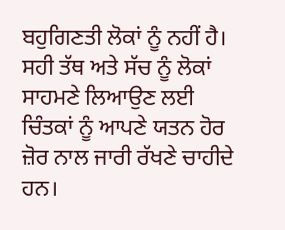ਬਹੁਗਿਣਤੀ ਲੋਕਾਂ ਨੂੰ ਨਹੀਂ ਹੈ। ਸਹੀ ਤੱਥ ਅਤੇ ਸੱਚ ਨੂੰ ਲੋਕਾਂ ਸਾਹਮਣੇ ਲਿਆਉਣ ਲਈ ਚਿੰਤਕਾਂ ਨੂੰ ਆਪਣੇ ਯਤਨ ਹੋਰ ਜ਼ੋਰ ਨਾਲ ਜਾਰੀ ਰੱਖਣੇ ਚਾਹੀਦੇ ਹਨ।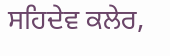ਸਹਿਦੇਵ ਕਲੇਰ,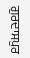ਗੁਰਦਾਸਪੁਰ